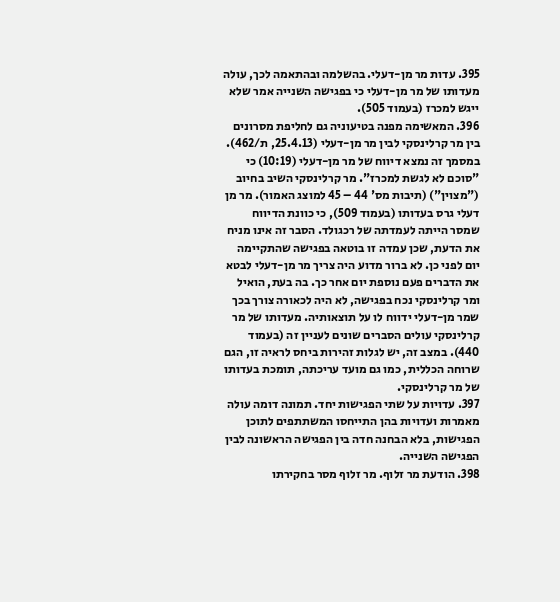395. עדות מר מן-דעלי. בהשלמה ובהתאמה לכך, עולה מעדותו של מר מן-דעלי כי בפגישה השנייה אמר שלא ייגש למכרז (בעמוד 505).
396. המאשימה מפנה בטיעוניה גם לחליפת מסרונים בין מר קרלינסקי לבין מר מן-דעלי (25.4.13, ת/462). במסמך זה נמצא דיווח של מר מן-דעלי (10:19) כי "סוכם לא לגשת למכרז". מר קרלינסקי השיב בחיוב ("מצוין") (תיבות מס' 44 – 45 למוצג האמור). מר מן דעלי גרס בעדותו (בעמוד 509), כי כוונת הדיווח שמסר הייתה לעמדתה של רכגולד. הסבר זה אינו מניח את הדעת, שכן עמדה זו בוטאה בפגישה שהתקיימה יום לפני כן. לא ברור מדוע היה צריך מר מן-דעלי לבטא את הדברים פעם נוספת יום אחר כך. בה בעת, הואיל ומר קרלינסקי נכח בפגישה, לא היה לכאורה צורך בכך שמר מן-דעלי ידווח לו על תוצאותיה. מעדותו של מר קרלינסקי עולים הסברים שונים לעניין זה (בעמוד 440). במצב זה, יש לגלות זהירות ביחס לראיה זו, הגם שרוחה הכללית, כמו גם מועד עריכתה, תומכת בעדותו של מר קרלינסקי.
397. עדויות על שתי הפגישות יחד. תמונה דומה עולה מאמרות ועדויות בהן התייחסו המשתתפים לתוכן הפגישות, בלא הבחנה חדה בין הפגישה הראשונה לבין הפגישה השנייה.
398. הודעת מר זלוף. מר זלוף מסר בחקירתו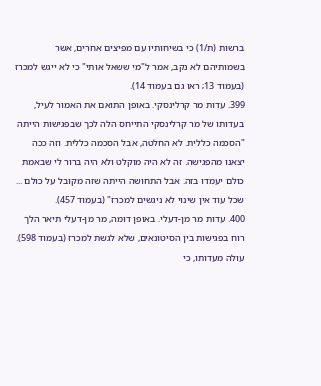ברשות (ת/1) כי בשיחותיו עם מפיצים אחרים, אשר בשמותיהם לא נקב, אמר ל"מי ששאל אותי" כי לא ייגש למכרז (בעמוד 13; ראו גם בעמוד 14).
399. עדות מר קרלינסקי. באופן התואם את האמור לעיל, בעדותו של מר קרלינסקי התייחס הלה לכך שבפגישות הייתה "הסכמה כללית. לא החלטה, אבל הסכמה כללית. וזה ככה יצאנו מהפגישה. זה לא היה מוקלט ולא היה ברור לי שבאמת כולם יעמדו בזה. אבל התחושה הייתה שזה מקובל על כולם ... שכל עוד אין שינוי לא ניגשים למכרז" (בעמוד 457).
400. עדות מר מן-דעלי. באופן דומה, מר מן-דעלי תיאר הלך רוח בפגישות בין הסיטונאים, שלא לגשת למכרז (בעמוד 598). עולה מעדותו, כי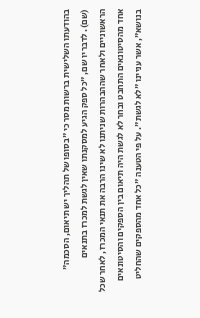בהודעתו השלישית ברשות מסר כי "בסופו של תהליך יש תיאום, הסכמה" (שם). לדבריו שם, "כל ספק הגיע למסקנתו שאין לגשת למכרז בתנאים הראשוניים ולאחר שההבהרות שניתנו לא שינו הרבה את תנאי המכרז, לאחר שכל אחד מהסיטונאים התחבט ובחר לא לגשת היה תיאום בין הספקים והסיטונאים בנושא", אשר עניינו "לא לגשת". על פי הטענה "כל אחד מהספקים שהחליט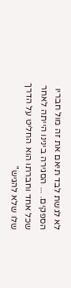לא לגשת לבד תיאם את זה מול חבריו הספקים. ... הסגירה בינינו הייתה לאחר שכל אחד וחברתו הוא החליט על הדרך שלו שלא להגיש"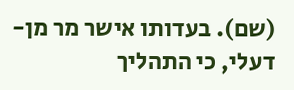(שם). בעדותו אישר מר מן-דעלי, כי התהליך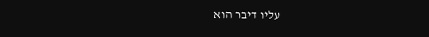עליו דיבר הוא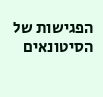הפגישות של הסיטונאים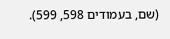(שם, בעמודים 598, 599).